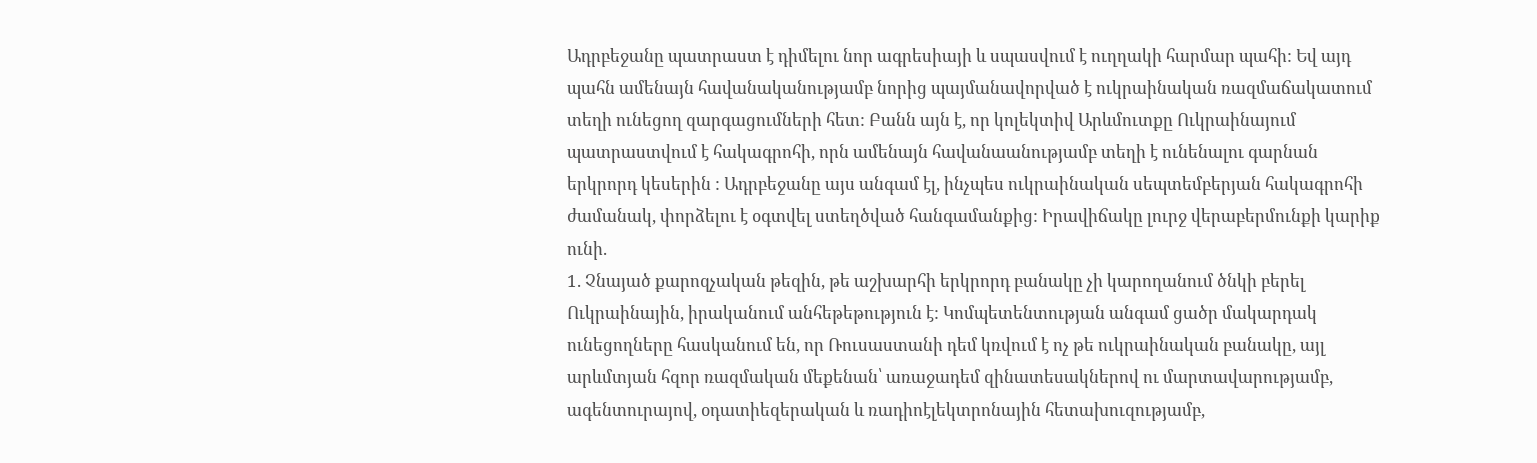Ադրբեջանը պատրաստ է դիմելու նոր ագրեսիայի և սպասվում է ուղղակի հարմար պահի: Եվ այդ պահն ամենայն հավանականությամբ նորից պայմանավորված է ուկրաինական ռազմաճակատում տեղի ունեցող զարգացումների հետ: Բանն այն է, որ կոլեկտիվ Արևմուտքը Ուկրաինայում պատրաստվում է հակագրոհի, որն ամենայն հավանաանությամբ տեղի է ունենալու գարնան երկրորդ կեսերին : Ադրբեջանը այս անգամ էլ, ինչպես ուկրաինական սեպտեմբերյան հակագրոհի ժամանակ, փորձելու է օգտվել ստեղծված հանգամանքից: Իրավիճակը լուրջ վերաբերմունքի կարիք ունի.
1. Չնայած քարոզչական թեզին, թե աշխարհի երկրորդ բանակը չի կարողանում ծնկի բերել Ուկրաինային, իրականում անհեթեթություն է: Կոմպետենտության անգամ ցածր մակարդակ ունեցողները հասկանում են, որ Ռուսաստանի դեմ կռվում է ոչ թե ուկրաինական բանակը, այլ արևմտյան հզոր ռազմական մեքենան՝ առաջադեմ զինատեսակներով ու մարտավարությամբ, ագենտուրայով, օդատիեզերական և ռադիոէլեկտրոնային հետախուզությամբ,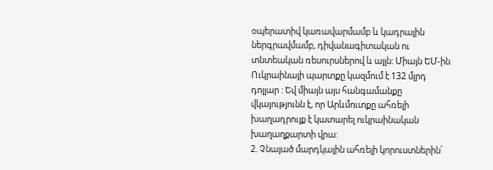օպերատիվ կառավարմամբ և կադրային ներգրավմամբ, դիվանագիտական ու տնտեական ռեսուրսներով և այլն: Միայն ԵՄ-ին Ուկրաինայի պարտքը կազմում է 132 մլրդ դոլլար : Եվ միայն այս հանգամանքը վկայությունն է, որ Արևմուտքը ահռելի խաղադրույք է կատարել ուկրաինական խաղաղքարտի վրա:
2. Չնայած մարդկային ահռելի կորուստներին՝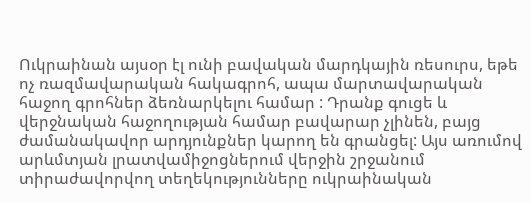Ուկրաինան այսօր էլ ունի բավական մարդկային ռեսուրս, եթե ոչ ռազմավարական հակագրոհ, ապա մարտավարական հաջող գրոհներ ձեռնարկելու համար : Դրանք գուցե և վերջնական հաջողության համար բավարար չլինեն, բայց ժամանակավոր արդյունքներ կարող են գրանցել: Այս առումով արևմտյան լրատվամիջոցներում վերջին շրջանում տիրաժավորվող տեղեկությունները ուկրաինական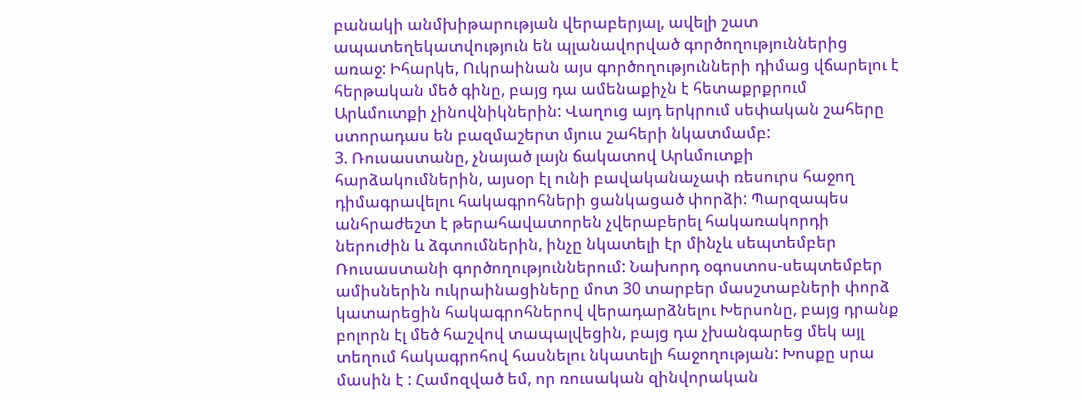բանակի անմխիթարության վերաբերյալ, ավելի շատ ապատեղեկատվություն են պլանավորված գործողություններից առաջ: Իհարկե, Ուկրաինան այս գործողությունների դիմաց վճարելու է հերթական մեծ գինը, բայց դա ամենաքիչն է հետաքրքրում Արևմուտքի չինովնիկներին: Վաղուց այդ երկրում սեփական շահերը ստորադաս են բազմաշերտ մյուս շահերի նկատմամբ:
3. Ռուսաստանը, չնայած լայն ճակատով Արևմուտքի հարձակումներին, այսօր էլ ունի բավականաչափ ռեսուրս հաջող դիմագրավելու հակագրոհների ցանկացած փորձի: Պարզապես անհրաժեշտ է թերահավատորեն չվերաբերել հակառակորդի ներուժին և ձգտումներին, ինչը նկատելի էր մինչև սեպտեմբեր Ռուսաստանի գործողություններում: Նախորդ օգոստոս-սեպտեմբեր ամիսներին ուկրաինացիները մոտ 30 տարբեր մասշտաբների փորձ կատարեցին հակագրոհներով վերադարձնելու Խերսոնը, բայց դրանք բոլորն էլ մեծ հաշվով տապալվեցին, բայց դա չխանգարեց մեկ այլ տեղում հակագրոհով հասնելու նկատելի հաջողության: Խոսքը սրա մասին է : Համոզված եմ, որ ռուսական զինվորական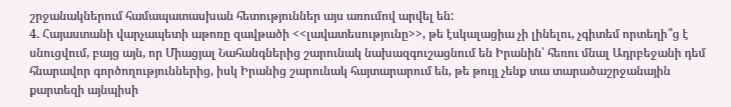շրջանակներում համապատասխան հետություններ այս առումով արվել են:
4. Հայաստանի վարչապետի աթոռը զավթածի <<լավատեսությունը>>, թե էսկալացիա չի լինելու, չգիտեմ որտեղի՞ց է սնուցվում, բայց այն, որ Միացյալ Նահանգներից շարունակ նախազգուշացնում են Իրանին՝ հեռու մնալ Ադրբեջանի դեմ հնարավոր գործողություններից, իսկ Իրանից շարունակ հայտարարում են, թե թույլ չենք տա տարածաշրջանային քարտեզի այնպիսի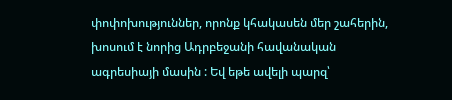փոփոխություններ, որոնք կհակասեն մեր շահերին, խոսում է նորից Ադրբեջանի հավանական ագրեսիայի մասին : Եվ եթե ավելի պարզ՝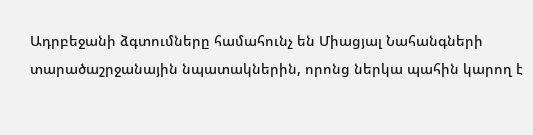Ադրբեջանի ձգտումները համահունչ են Միացյալ Նահանգների տարածաշրջանային նպատակներին, որոնց ներկա պահին կարող է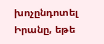խոչընդոտել Իրանը, եթե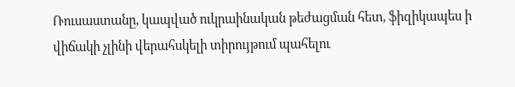Ռուսաստանը, կապված ուկրաինական թեժացման հետ, ֆիզիկապես ի վիճակի չլինի վերահսկելի տիրույթում պահելու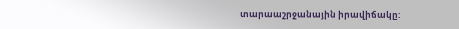տարաաշրջանային իրավիճակը: